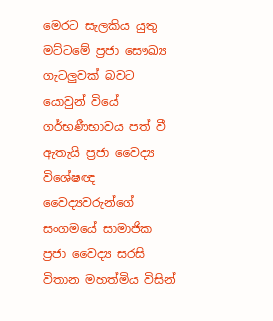මෙරට සැලකිය යුතු මට්ටමේ ප්‍රජා සෞඛ්‍ය ගැටලුවක් බවට යොවුන් වියේ ගර්භණීභාවය පත් වී ඇතැයි ප්‍රජා වෛද්‍ය විශේෂඥ වෛද්‍යවරුන්ගේ සංගමයේ සාමාජික ප්‍රජා වෛද්‍ය සරසි විතාන මහත්මිය විසින්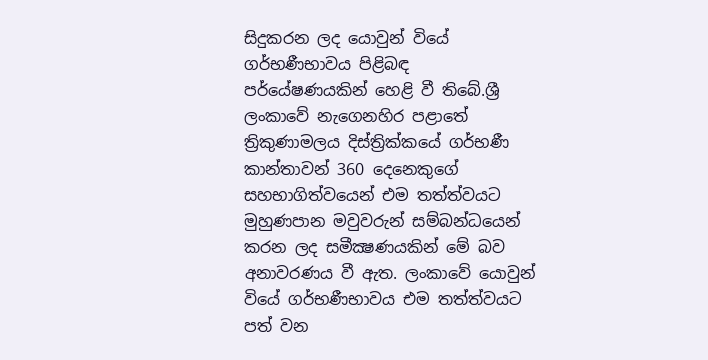සිදුකරන ලද යොවුන් වියේ ගර්භණීභාවය පිළිබඳ පර්යේෂණයකින් හෙළි වී තිබේ.ශ්‍රී ලංකාවේ නැගෙනහිර පළාතේ ත්‍රිකුණාමලය දිස්ත්‍රික්කයේ ගර්භණී කාන්තාවන් 360 දෙනෙකුගේ සහභාගිත්වයෙන් එම තත්ත්වයට මුහුණපාන මවුවරුන් සම්බන්ධයෙන් කරන ලද සමීක්‍ෂණයකින් මේ බව අනාවරණය වී ඇත. ලංකාවේ යොවුන් වියේ ගර්භණීභාවය එම තත්ත්වයට පත් වන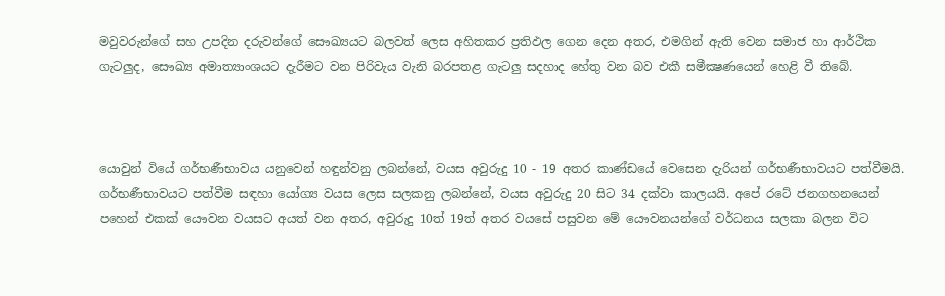මවුවරුන්ගේ සහ උපදින දරුවන්ගේ සෞඛ්‍යයට බලවත් ලෙස අහිතකර ප්‍රතිඵල ගෙන දෙන අතර, එමගින් ඇති වෙන සමාජ හා ආර්ථික ගැටලුද, සෞඛ්‍ය අමාත්‍යාංශයට දැරීමට වන පිරිවැය වැනි බරපතළ ගැටලු සදහාද හේතු වන බව එකී සමීක්‍ෂණයෙන් හෙළි වී තිබේ.



යොවුන් වියේ ගර්භණීභාවය යනුවෙන් හඳුන්වනු ලබන්නේ, වයස අවුරුදු 10 - 19 අතර කාණ්ඩයේ වෙසෙන දැරියන් ගර්භණීභාවයට පත්වීමයි. ගර්භණීභාවයට පත්වීම සඳහා යෝග්‍ය වයස ලෙස සලකනු ලබන්නේ, වයස අවුරුදු 20 සිට 34 දක්වා කාලයයි. අපේ රටේ ජනගහනයෙන් පහෙන් එකක් යෞවන වයසට අයත් වන අතර, අවුරුදු 10ත් 19ත් අතර වයසේ පසුවන මේ යෞවනයන්ගේ වර්ධනය සලකා බලන විට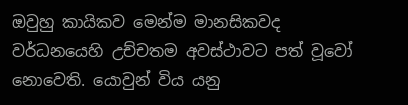ඔවුහු කායිකව මෙන්ම මානසිකවද වර්ධනයෙහි උච්චතම අවස්ථාවට පත් වූවෝ නොවෙති. යොවුන් විය යනු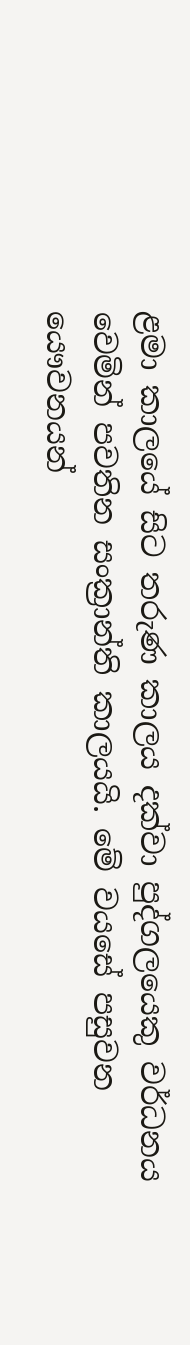ළමා කාලයේ සිට තරුණ කාලය දක්වා පුද්ගලයෙකු වර්ධනය වෙමින් පවතින සංක්‍රාන්ති කාලයයි. මේ වයසේ පසුවන යෞවනයන්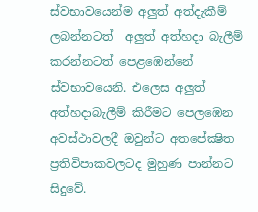ස්වභාවයෙන්ම අලුත් අත්දැකීම් ලබන්නටත්  අලුත් අත්හදා බැලීම් කරන්නටත් පෙළඹෙන්නේ ස්වභාවයෙනි. එලෙස අලුත් අත්හදාබැලීම් කිරීමට පෙලඹෙන අවස්ථාවලදී ඔවුන්ට අතපේක්‍ෂිත ප්‍රතිවිපාකවලටද මුහුණ පාන්නට සිදුවේ.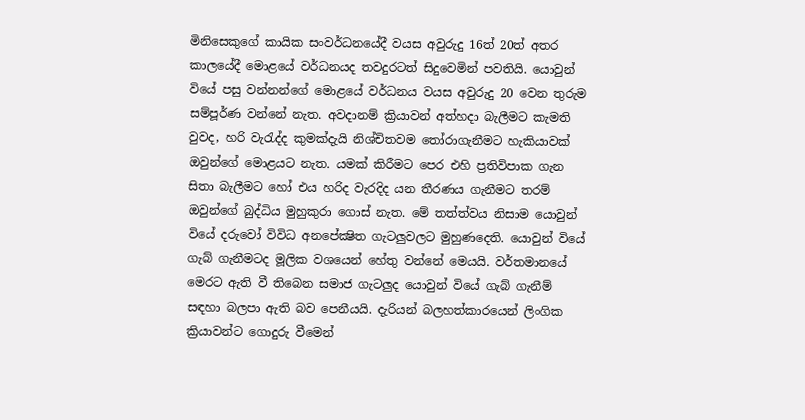මිනිසෙකුගේ කායික සංවර්ධනයේදී වයස අවුරුදු 16ත් 20ත් අතර කාලයේදී මොළයේ වර්ධනයද තවදුරටත් සිදුවෙමින් පවතියි. යොවුන් වියේ පසු වන්නන්ගේ මොළයේ වර්ධනය වයස අවුරුදු 20 වෙන තුරුම සම්පූර්ණ වන්නේ නැත. අවදානම් ක්‍රියාවන් අත්හදා බැලීමට කැමති වුවද, හරි වැරැද්ද කුමක්දැයි නිශ්චිතවම තෝරාගැනීමට හැකියාවක් ඔවුන්ගේ මොළයට නැත. යමක් කිරීමට පෙර එහි ප්‍රතිවිපාක ගැන සිතා බැලීමට හෝ එය හරිද වැරදිද යන තීරණය ගැනීමට තරම් ඔවුන්ගේ බුද්ධිය මුහුකුරා ගොස් නැත. මේ තත්ත්වය නිසාම යොවුන් වියේ දරුවෝ විවිධ අනපේක්‍ෂිත ගැටලුවලට මුහුණදෙති. යොවුන් වියේ ගැබ් ගැනීමටද මූලික වශයෙන් හේතු වන්නේ මෙයයි. වර්තමානයේ මෙරට ඇති වී තිබෙන සමාජ ගැටලුද යොවුන් වියේ ගැබ් ගැනීම් සඳහා බලපා ඇති බව පෙනීයයි. දැරියන් බලහත්කාරයෙන් ලිංගික ක්‍රියාවන්ට ගොදුරු වීමෙන්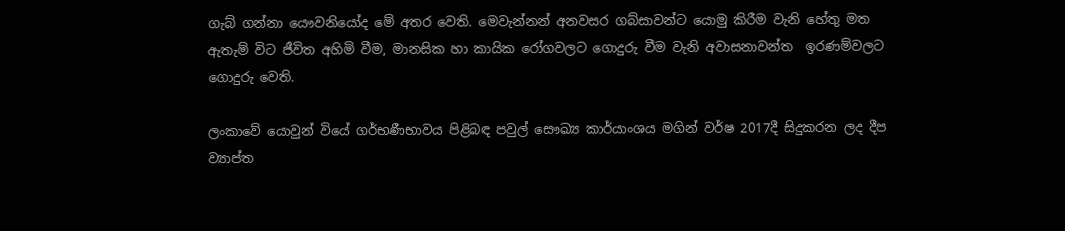ගැබ් ගන්නා යෞවනියෝද මේ අතර වෙති. මෙවැන්නන් අනවසර ගබ්සාවන්ට යොමු කිරීම වැනි හේතු මත ඇතැම් විට ජීවිත අහිමි වීම, මානසික හා කායික රෝගවලට ගොදුරු වීම වැනි අවාසනාවන්ත  ඉරණම්වලට ගොදුරු වෙති.

ලංකාවේ යොවුන් වියේ ගර්භණීභාවය පිළිබඳ පවුල් සෞඛ්‍ය කාර්යාංශය මගින් වර්ෂ 2017දී සිදුකරන ලද දීප ව්‍යාප්ත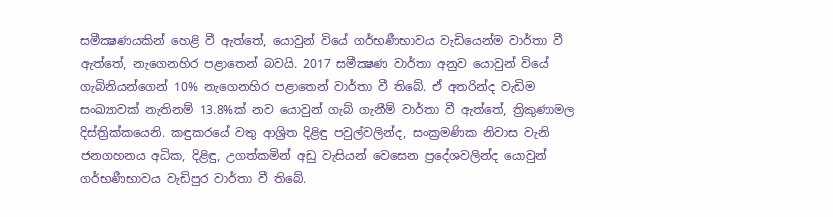සමීක්‍ෂණයකින් හෙළි වී ඇත්තේ, යොවුන් වියේ ගර්භණීභාවය වැඩියෙන්ම වාර්තා වී ඇත්තේ, නැගෙනහිර පළාතෙන් බවයි. 2017 සමීක්‍ෂණ වාර්තා අනුව යොවුන් වියේ ගැබිනියන්ගෙන් 10% නැගෙනහිර පළාතෙන් වාර්තා වී තිබේ. ඒ අතරින්ද වැඩිම සංඛ්‍යාවක් නැතිනම් 13.8%ක් නව යොවුන් ගැබ් ගැනීම් වාර්තා වී ඇත්තේ, ත්‍රිකුණාමල දිස්ත්‍රික්කයෙනි. කඳුකරයේ වතු ආශ්‍රිත දිළිඳු පවුල්වලින්ද, සංක්‍රමණික නිවාස වැනි ජනගහනය අධික, දිළිඳු, උගත්කමින් අඩු වැසියන් වෙසෙන ප්‍රදේශවලින්ද යොවුන් ගර්භණීභාවය වැඩිපුර වාර්තා වී තිබේ.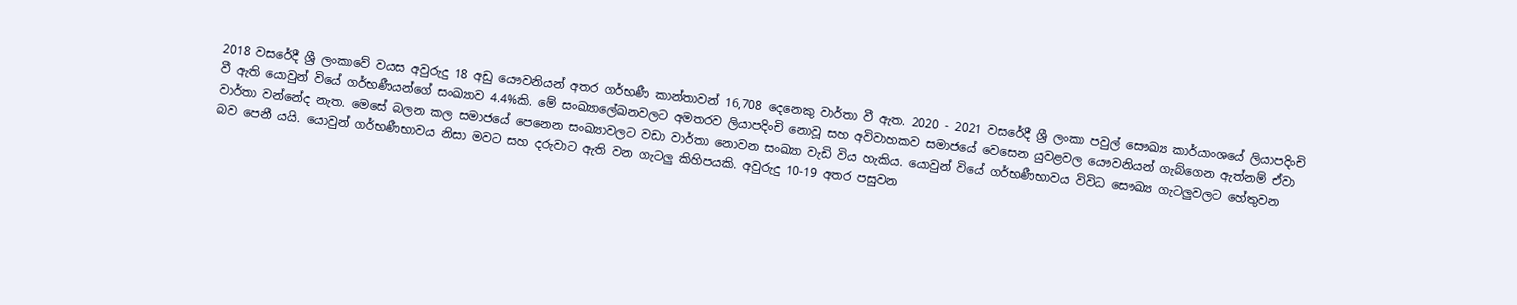2018 වසරේදී ශ්‍රී ලංකාවේ වයස අවුරුදු 18 අඩු යෞවනියන් අතර ගර්භණී කාන්තාවන් 16,708 දෙනෙකු වාර්තා වී ඇත. 2020 - 2021 වසරේදී ශ්‍රී ලංකා පවුල් සෞඛ්‍ය කාර්යාංශයේ ලියාපදිංචි වී ඇති යොවුන් වියේ ගර්භණීයන්ගේ සංඛ්‍යාව 4.4%කි. මේ සංඛ්‍යාලේඛනවලට අමතරව ලියාපදිංචි නොවූ සහ අවිවාහකව සමාජයේ වෙසෙන යුවළවල යෞවනියන් ගැබ්ගෙන ඇත්නම් ඒවා වාර්තා වන්නේද නැත. මෙසේ බලන කල සමාජයේ පෙනෙන සංඛ්‍යාවලට වඩා වාර්තා නොවන සංඛ්‍යා වැඩි විය හැකිය. යොවුන් වියේ ගර්භණීභාවය විවිධ සෞඛ්‍ය ගැටලුවලට හේතුවන බව පෙනී යයි. යොවුන් ගර්භණීභාවය නිසා මවට සහ දරුවාට ඇති වන ගැටලු කිහිපයකි. අවුරුදු 10-19 අතර පසුවන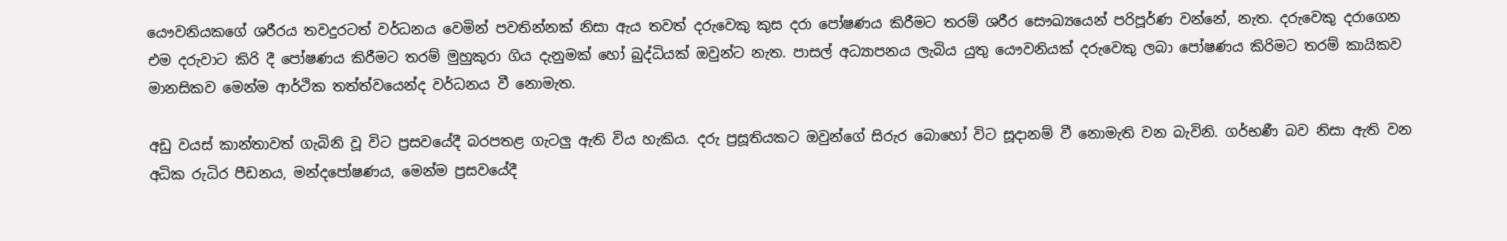යෞවනියකගේ ශරීරය තවදුරටත් වර්ධනය වෙමින් පවතින්නක් නිසා ඇය තවත් දරුවෙකු කුස දරා පෝෂණය කිරීමට තරම් ශරීර සෞඛ්‍යයෙන් පරිපූර්ණ වන්නේ, නැත. දරුවෙකු දරාගෙන එම දරුවාට කිරි දී පෝෂණය කිරීමට තරම් මුහුකුරා ගිය දැනුමක් හෝ බුද්ධියක් ඔවුන්ට නැත. පාසල් අධ්‍යාපනය ලැබිය යුතු යෞවනියක් දරුවෙකු ලබා පෝෂණය කිරිමට තරම් කායිකව මානසිකව මෙන්ම ආර්ථික තත්ත්වයෙන්ද වර්ධනය වී නොමැත.

අඩු වයස් කාන්තාවත් ගැබිනි වූ විට ප්‍රසවයේදී බරපතළ ගැටලු ඇති විය හැකිය. දරු ප්‍රසූතියකට ඔවුන්ගේ සිරුර බොහෝ විට සූදානම් වී නොමැති වන බැවිනි. ගර්භණී බව නිසා ඇති වන අධික රුධිර පීඩනය, මන්දපෝෂණය, මෙන්ම ප්‍රසවයේදී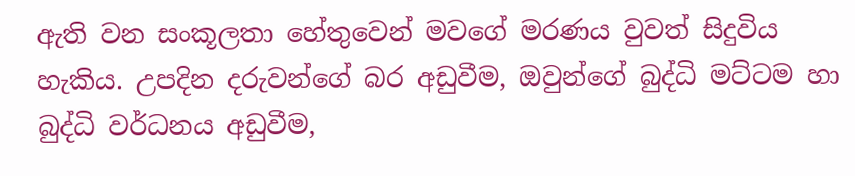ඇති වන සංකූලතා හේතුවෙන් මවගේ මරණය වුවත් සිදුවිය හැකිය. උපදින දරුවන්ගේ බර අඩුවීම, ඔවුන්ගේ බුද්ධි මට්ටම හා බුද්ධි වර්ධනය අඩුවීම,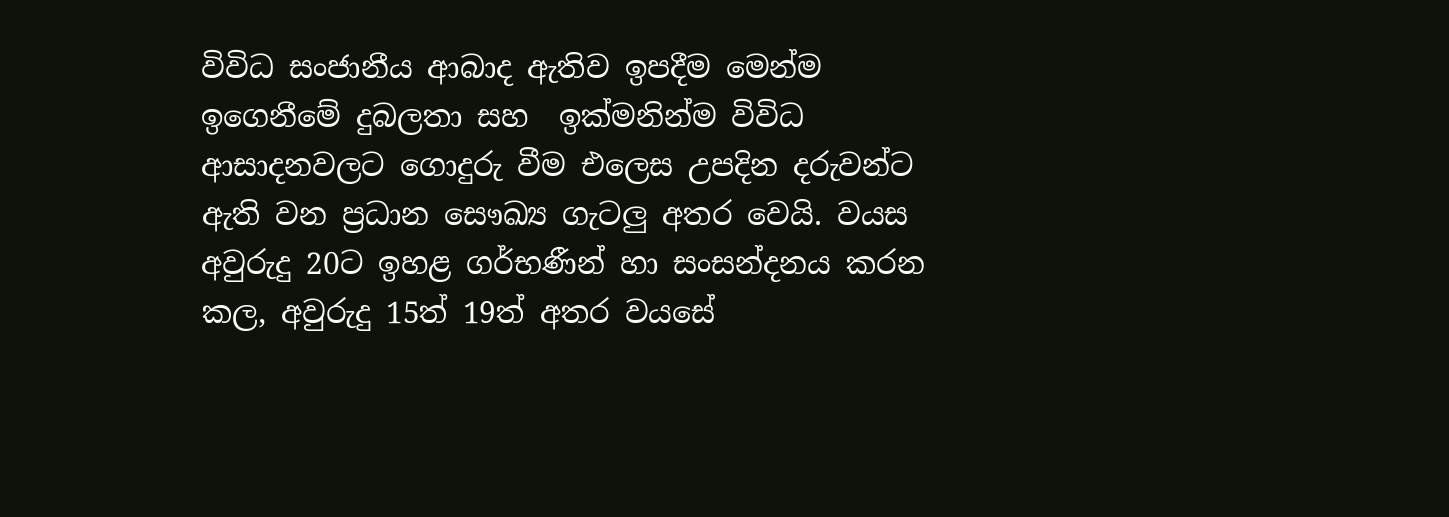විවිධ සංජානීය ආබාද ඇතිව ඉපදීම මෙන්ම ඉගෙනීමේ දුබලතා සහ  ඉක්මනින්ම විවිධ ආසාදනවලට ගොදුරු වීම එලෙස උපදින දරුවන්ට ඇති වන ප්‍රධාන සෞඛ්‍ය ගැටලු අතර වෙයි. වයස අවුරුදු 20ට ඉහළ ගර්භණීන් හා සංසන්දනය කරන කල, අවුරුදු 15ත් 19ත් අතර වයසේ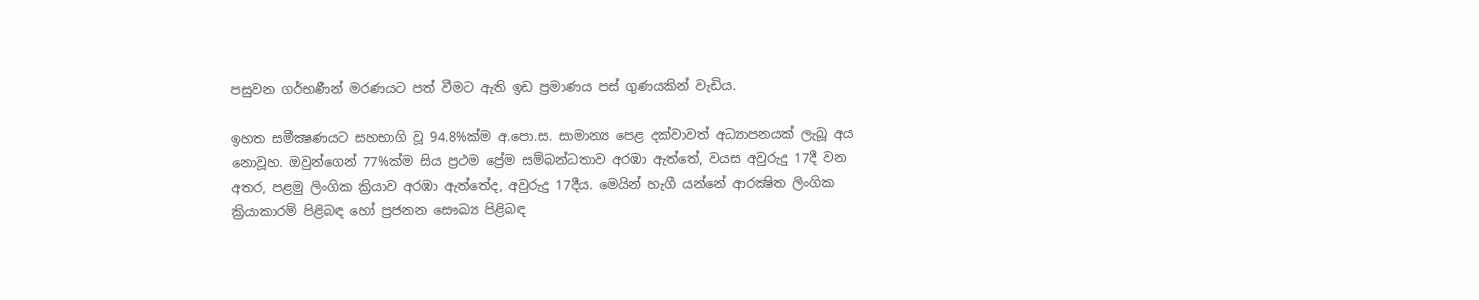පසුවන ගර්භණීන් මරණයට පත් වීමට ඇති ඉඩ ප්‍රමාණය පස් ගුණයකින් වැඩිය.

ඉහත සමීක්‍ෂණයට සහභාගි වූ 94.8%ක්ම අ.පො.ස. සාමාන්‍ය පෙළ දක්වාවත් අධ්‍යාපනයක් ලැබූ අය නොවූහ. ඔවුන්ගෙන් 77%ක්ම සිය ප්‍රථම ප්‍රේම සම්බන්ධතාව අරඹා ඇත්තේ, වයස අවුරුදු 17දී වන අතර, පළමු ලිංගික ක්‍රියාව අරඹා ඇත්තේද, අවුරුදු 17දීය. මෙයින් හැගී යන්නේ ආරක්‍ෂිත ලිංගික ක්‍රියාකාරම් පිළිබඳ හෝ ප්‍රජනන සෞඛ්‍ය පිළිබඳ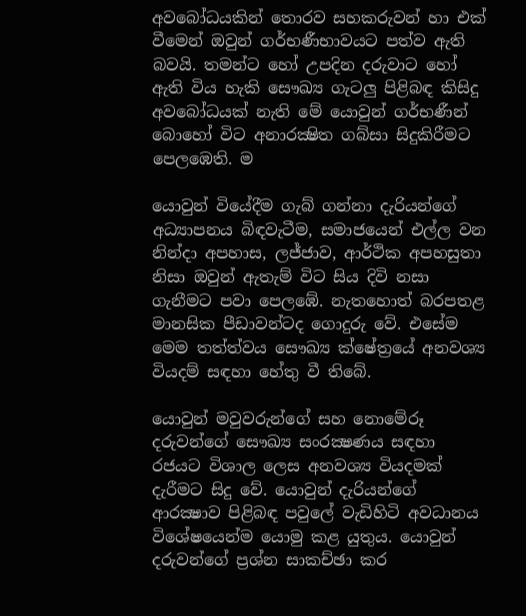අවබෝධයකින් තොරව සහකරුවන් හා එක් වීමෙන් ඔවුන් ගර්භණීභාවයට පත්ව ඇති බවයි. තමන්ට හෝ උපදින දරුවාට හෝ ඇති විය හැකි සෞඛ්‍ය ගැටලු පිළිබඳ කිසිදු අවබෝධයක් නැති මේ යොවුන් ගර්භණීන් බොහෝ විට අනාරක්‍ෂිත ගබ්සා සිදුකිරීමට පෙලඹෙති. ම

යොවුන් වියේදීම ගැබ් ගන්නා දැරියන්ගේ අධ්‍යාපනය බිඳවැටීම, සමාජයෙන් එල්ල වන නින්දා අපහාස, ලජ්ජාව, ආර්ථික අපහසුතා නිසා ඔවුන් ඇතැම් විට සිය දිවි නසා ගැනීමට පවා පෙලඹේ. නැතහොත් බරපතළ මානසික පීඩාවන්ටද ගොදුරු වේ. එසේම මෙම තත්ත්වය සෞඛ්‍ය ක්ෂේත්‍රයේ අනවශ්‍ය වියදම් සඳහා හේතු වී තිබේ.

යොවුන් මවුවරුන්ගේ සහ නොමේරූ දරුවන්ගේ සෞඛ්‍ය සංරක්‍ෂණය සඳහා රජයට විශාල ලෙස අනවශ්‍ය වියදමක් දැරීමට සිදු වේ. යොවුන් දැරියන්ගේ ආරක්‍ෂාව පිළිබඳ පවුලේ වැඩිහිටි අවධානය විශේෂයෙන්ම යොමු කළ යුතුය. යොවුන් දරුවන්ගේ ප්‍රශ්න සාකච්ඡා කර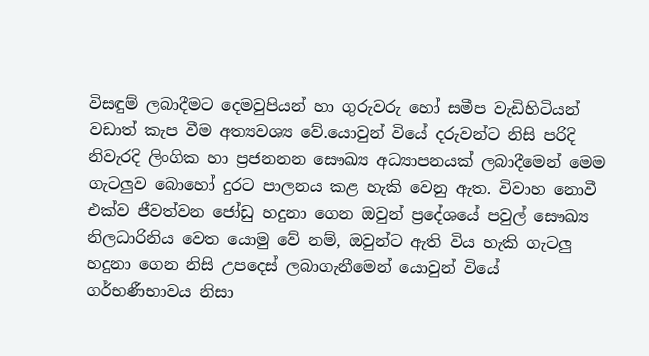විසඳුම් ලබාදීමට දෙමවුපියන් හා ගුරුවරු හෝ සමීප වැඩිහිටියන් වඩාත් කැප වීම අත්‍යවශ්‍ය වේ.යොවුන් වියේ දරුවන්ට නිසි පරිදි නිවැරදි ලිංගික හා ප්‍රජනනන සෞඛ්‍ය අධ්‍යාපනයක් ලබාදීමෙන් මෙම ගැටලුව බොහෝ දුරට පාලනය කළ හැකි වෙනු ඇත. විවාහ නොවී එක්ව ජීවත්වන ජෝඩු හදුනා ගෙන ඔවුන් ප්‍රදේශයේ පවුල් සෞඛ්‍ය නිලධාරිනිය වෙත යොමු වේ නම්, ඔවුන්ට ඇති විය හැකි ගැටලු හදුනා ගෙන නිසි උපදෙස් ලබාගැනීමෙන් යොවුන් වියේ ගර්භණීභාවය නිසා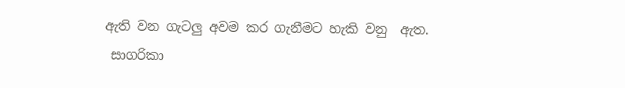ඇති වන ගැටලු අවම කර ගැනීමට හැකි වනු  ඇත.
 සාගරිකා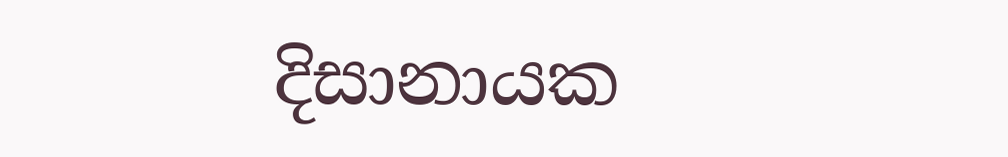දිසානායක